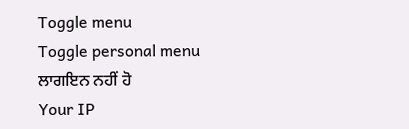Toggle menu
Toggle personal menu
ਲਾਗਇਨ ਨਹੀਂ ਹੋ
Your IP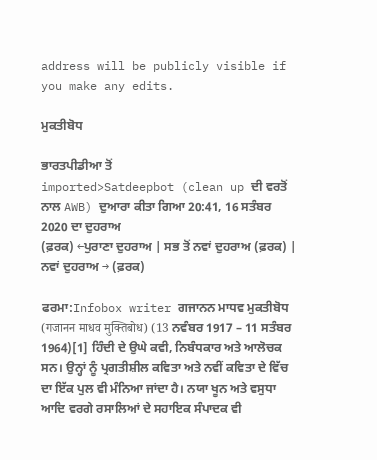address will be publicly visible if you make any edits.

ਮੁਕਤੀਬੋਧ

ਭਾਰਤਪੀਡੀਆ ਤੋਂ
imported>Satdeepbot (clean up ਦੀ ਵਰਤੋਂ ਨਾਲ AWB) ਦੁਆਰਾ ਕੀਤਾ ਗਿਆ 20:41, 16 ਸਤੰਬਰ 2020 ਦਾ ਦੁਹਰਾਅ
(ਫ਼ਰਕ) ←ਪੁਰਾਣਾ ਦੁਹਰਾਅ | ਸਭ ਤੋਂ ਨਵਾਂ ਦੁਹਰਾਅ (ਫ਼ਰਕ) | ਨਵਾਂ ਦੁਹਰਾਅ → (ਫ਼ਰਕ)

ਫਰਮਾ:Infobox writer ਗਜਾਨਨ ਮਾਧਵ ਮੁਕਤੀਬੋਧ (गजानन माधव मुक्तिबोध) (13 ਨਵੰਬਰ 1917 – 11 ਸਤੰਬਰ 1964)[1] ਹਿੰਦੀ ਦੇ ਉਘੇ ਕਵੀ, ਨਿਬੰਧਕਾਰ ਅਤੇ ਆਲੋਚਕ ਸਨ। ਉਨ੍ਹਾਂ ਨੂੰ ਪ੍ਰਗਤੀਸ਼ੀਲ ਕਵਿਤਾ ਅਤੇ ਨਵੀਂ ਕਵਿਤਾ ਦੇ ਵਿੱਚ ਦਾ ਇੱਕ ਪੁਲ ਵੀ ਮੰਨਿਆ ਜਾਂਦਾ ਹੈ। ਨਯਾ ਖੂਨ ਅਤੇ ਵਸੁਧਾ ਆਦਿ ਵਰਗੇ ਰਸਾਲਿਆਂ ਦੇ ਸਹਾਇਕ ਸੰਪਾਦਕ ਵੀ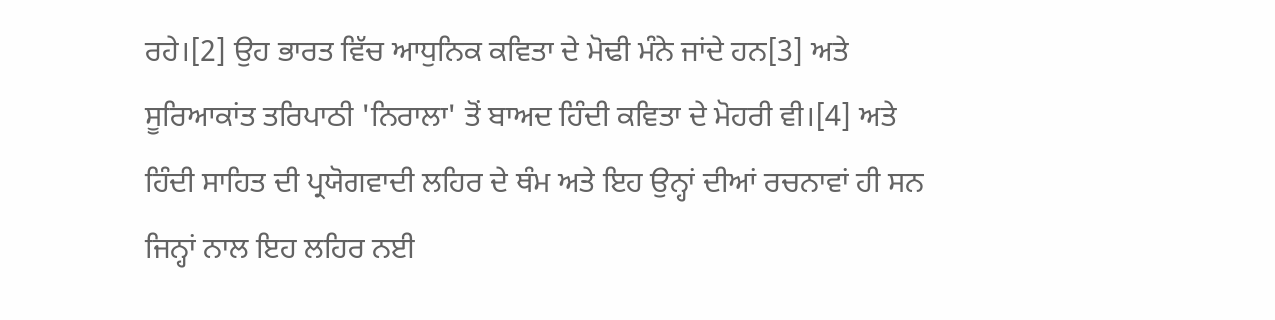ਰਹੇ।[2] ਉਹ ਭਾਰਤ ਵਿੱਚ ਆਧੁਨਿਕ ਕਵਿਤਾ ਦੇ ਮੋਢੀ ਮੰਨੇ ਜਾਂਦੇ ਹਨ[3] ਅਤੇ ਸੂਰਿਆਕਾਂਤ ਤਰਿਪਾਠੀ 'ਨਿਰਾਲਾ' ਤੋਂ ਬਾਅਦ ਹਿੰਦੀ ਕਵਿਤਾ ਦੇ ਮੋਹਰੀ ਵੀ।[4] ਅਤੇ ਹਿੰਦੀ ਸਾਹਿਤ ਦੀ ਪ੍ਰਯੋਗਵਾਦੀ ਲਹਿਰ ਦੇ ਥੰਮ ਅਤੇ ਇਹ ਉਨ੍ਹਾਂ ਦੀਆਂ ਰਚਨਾਵਾਂ ਹੀ ਸਨ ਜਿਨ੍ਹਾਂ ਨਾਲ ਇਹ ਲਹਿਰ ਨਈ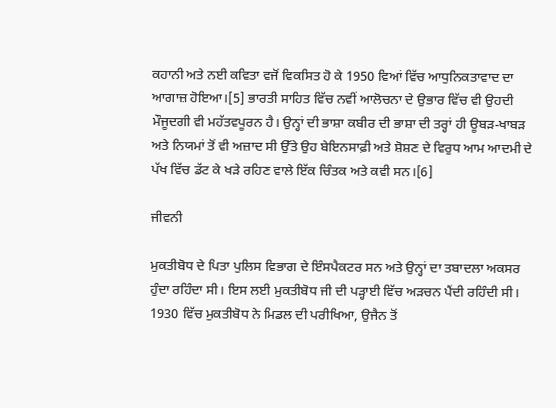ਕਹਾਨੀ ਅਤੇ ਨਈ ਕਵਿਤਾ ਵਜੋਂ ਵਿਕਸਿਤ ਹੋ ਕੇ 1950 ਵਿਆਂ ਵਿੱਚ ਆਧੁਨਿਕਤਾਵਾਦ ਦਾ ਆਗਾਜ਼ ਹੋਇਆ।[5] ਭਾਰਤੀ ਸਾਹਿਤ ਵਿੱਚ ਨਵੀਂ ਆਲੋਚਨਾ ਦੇ ਉਭਾਰ ਵਿੱਚ ਵੀ ਉਹਦੀ ਮੌਜੂਦਗੀ ਵੀ ਮਹੱਤਵਪੂਰਨ ਹੈ। ਉਨ੍ਹਾਂ ਦੀ ਭਾਸ਼ਾ ਕਬੀਰ ਦੀ ਭਾਸ਼ਾ ਦੀ ਤਰ੍ਹਾਂ ਹੀ ਊਬੜ-ਖਾਬੜ ਅਤੇ ਨਿਯਮਾਂ ਤੋਂ ਵੀ ਅਜ਼ਾਦ ਸੀ ਉੱਤੇ ਉਹ ਬੇਇਨਸਾਫ਼ੀ ਅਤੇ ਸ਼ੋਸ਼ਣ ਦੇ ਵਿਰੁਧ ਆਮ ਆਦਮੀ ਦੇ ਪੱਖ ਵਿੱਚ ਡੱਟ ਕੇ ਖੜੇ ਰਹਿਣ ਵਾਲੇ ਇੱਕ ਚਿੰਤਕ ਅਤੇ ਕਵੀ ਸਨ।[6]

ਜੀਵਨੀ

ਮੁਕਤੀਬੋਧ ਦੇ ਪਿਤਾ ਪੁਲਿਸ ਵਿਭਾਗ ਦੇ ਇੰਸਪੈਕਟਰ ਸਨ ਅਤੇ ਉਨ੍ਹਾਂ ਦਾ ਤਬਾਦਲਾ ਅਕਸਰ ਹੁੰਦਾ ਰਹਿੰਦਾ ਸੀ। ਇਸ ਲਈ ਮੁਕਤੀਬੋਧ ਜੀ ਦੀ ਪੜ੍ਹਾਈ ਵਿੱਚ ਅੜਚਨ ਪੈਂਦੀ ਰਹਿੰਦੀ ਸੀ। 1930 ਵਿੱਚ ਮੁਕਤੀਬੋਧ ਨੇ ਮਿਡਲ ਦੀ ਪਰੀਖਿਆ, ਉਜੈਨ ਤੋਂ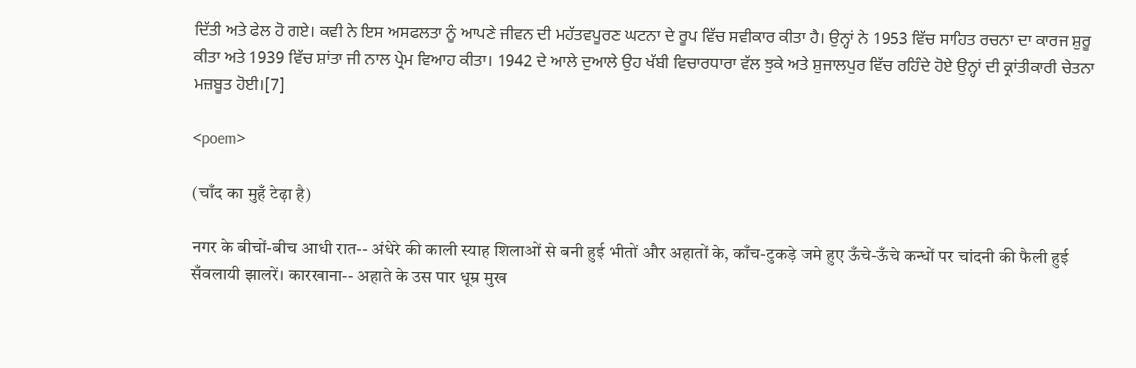ਦਿੱਤੀ ਅਤੇ ਫੇਲ ਹੋ ਗਏ। ਕਵੀ ਨੇ ਇਸ ਅਸਫਲਤਾ ਨੂੰ ਆਪਣੇ ਜੀਵਨ ਦੀ ਮਹੱਤਵਪੂਰਣ ਘਟਨਾ ਦੇ ਰੂਪ ਵਿੱਚ ਸਵੀਕਾਰ ਕੀਤਾ ਹੈ। ਉਨ੍ਹਾਂ ਨੇ 1953 ਵਿੱਚ ਸਾਹਿਤ ਰਚਨਾ ਦਾ ਕਾਰਜ ਸ਼ੁਰੂ ਕੀਤਾ ਅਤੇ 1939 ਵਿੱਚ ਸ਼ਾਂਤਾ ਜੀ ਨਾਲ ਪ੍ਰੇਮ ਵਿਆਹ ਕੀਤਾ। 1942 ਦੇ ਆਲੇ ਦੁਆਲੇ ਉਹ ਖੱਬੀ ਵਿਚਾਰਧਾਰਾ ਵੱਲ ਝੁਕੇ ਅਤੇ ਸ਼ੁਜਾਲਪੁਰ ਵਿੱਚ ਰਹਿੰਦੇ ਹੋਏ ਉਨ੍ਹਾਂ ਦੀ ਕ੍ਰਾਂਤੀਕਾਰੀ ਚੇਤਨਾ ਮਜ਼ਬੂਤ ਹੋਈ।[7]

<poem>

(चाँद का मुहँ टेढ़ा है)

नगर के बीचों-बीच आधी रात-- अंधेरे की काली स्याह शिलाओं से बनी हुई भीतों और अहातों के, काँच-टुकड़े जमे हुए ऊँचे-ऊँचे कन्धों पर चांदनी की फैली हुई सँवलायी झालरें। कारखाना-- अहाते के उस पार धूम्र मुख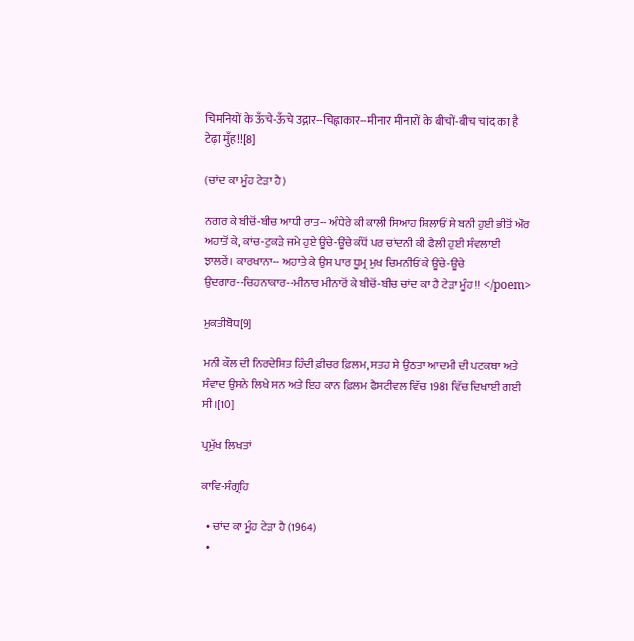चिमनियों के ऊँचे-ऊँचे उद्गार--चिह्नाकार--मीनार मीनारों के बीचों-बीच चांद का है टेढ़ा मुँह!![8]

(ਚਾਂਦ ਕਾ ਮੂੰਹ ਟੇੜਾ ਹੈ)

ਨਗਰ ਕੇ ਬੀਚੋਂ-ਬੀਚ ਆਧੀ ਰਾਤ-- ਅੰਧੇਰੇ ਕੀ ਕਾਲੀ ਸਿਆਹ ਸ਼ਿਲਾਓਂ ਸੇ ਬਨੀ ਹੁਈ ਭੀਤੋਂ ਔਰ ਅਹਾਤੋਂ ਕੇ, ਕਾਂਚ-ਟੁਕੜੇ ਜਮੇ ਹੁਏ ਊਂਚੇ-ਊਂਚੇ ਕੰਧੋਂ ਪਰ ਚਾਂਦਨੀ ਕੀ ਫੈਲੀ ਹੁਈ ਸੰਵਲਾਈ ਝਾਲਰੇਂ। ਕਾਰਖਾਨਾ-- ਅਹਾਤੇ ਕੇ ਉਸ ਪਾਰ ਧੂਮ੍ਰ ਮੁਖ ਚਿਮਨੀਓਂ ਕੇ ਊਂਚੇ-ਊਂਚੇ ਉਦਗਾਰ--ਚਿਹਨਾਕਾਰ--ਮੀਨਾਰ ਮੀਨਾਰੋਂ ਕੇ ਬੀਚੋਂ-ਬੀਚ ਚਾਂਦ ਕਾ ਹੈ ਟੇੜਾ ਮੂੰਹ!! </poem>

ਮੁਕਤੀਬੋਧ[9]

ਮਨੀ ਕੌਲ ਦੀ ਨਿਰਦੇਸ਼ਿਤ ਹਿੰਦੀ ਫ਼ੀਚਰ ਫ਼ਿਲਮ, ਸਤਹ ਸੇ ਉਠਤਾ ਆਦਮੀ ਦੀ ਪਟਕਥਾ ਅਤੇ ਸੰਵਾਦ ਉਸਨੇ ਲਿਖੇ ਸਨ ਅਤੇ ਇਹ ਕਾਨ ਫ਼ਿਲਮ ਫੈਸਟੀਵਲ ਵਿੱਚ 1981 ਵਿੱਚ ਦਿਖਾਈ ਗਈ ਸੀ।[10]

ਪ੍ਰਮੁੱਖ ਲਿਖਤਾਂ

ਕਾਵਿ-ਸੰਗ੍ਰਹਿ

  • ਚਾਂਦ ਕਾ ਮੂੰਹ ਟੇੜਾ ਹੈ (1964)
  •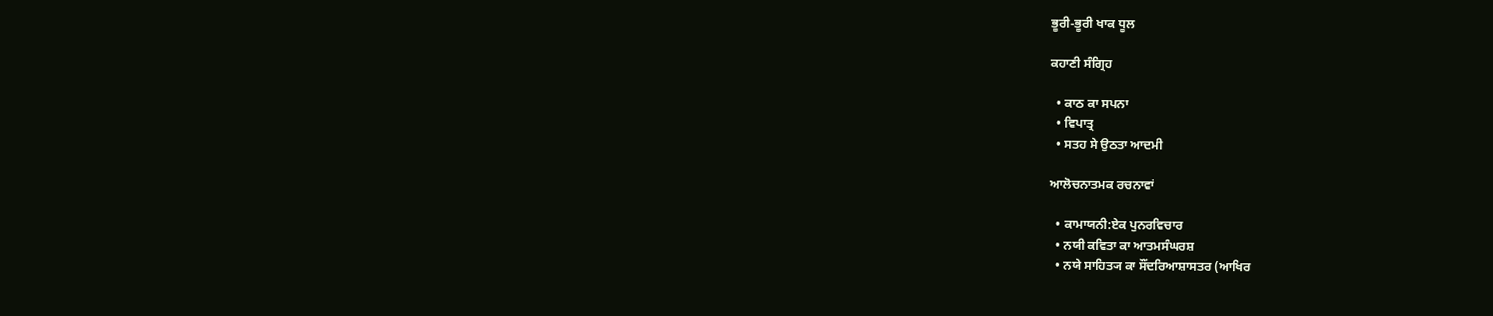ਭੂਰੀ-ਭੂਰੀ ਖਾਕ ਧੂਲ

ਕਹਾਣੀ ਸੰਗ੍ਰਿਹ

  • ਕਾਠ ਕਾ ਸਪਨਾ
  • ਵਿਪਾਤ੍ਰ
  • ਸਤਹ ਸੇ ਉਠਤਾ ਆਦਮੀ

ਆਲੋਚਨਾਤਮਕ ਰਚਨਾਵਾਂ

  • ਕਾਮਾਯਨੀ:ਏਕ ਪੁਨਰਵਿਚਾਰ
  • ਨਯੀ ਕਵਿਤਾ ਕਾ ਆਤਮਸੰਘਰਸ਼
  • ਨਯੇ ਸਾਹਿਤ੍ਯ ਕਾ ਸੌਂਦਰਿਆਸ਼ਾਸਤਰ (ਆਖਿਰ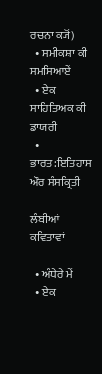ਰਚਨਾ ਕ੍ਯੋਂ)
  • ਸਮੀਕਸ਼ਾ ਕੀ ਸਮਸਿਆਏਂ
  • ਏਕ ਸਾਹਿਤਿਅਕ ਕੀ ਡਾਯਰੀ
  • ਭਾਰਤ:ਇਤਿਹਾਸ ਔਰ ਸੰਸਕ੍ਰਿਤੀ

ਲੰਬੀਆਂ ਕਵਿਤਾਵਾਂ

  • ਅੰਧੇਰੇ ਮੇਂ
  • ਏਕ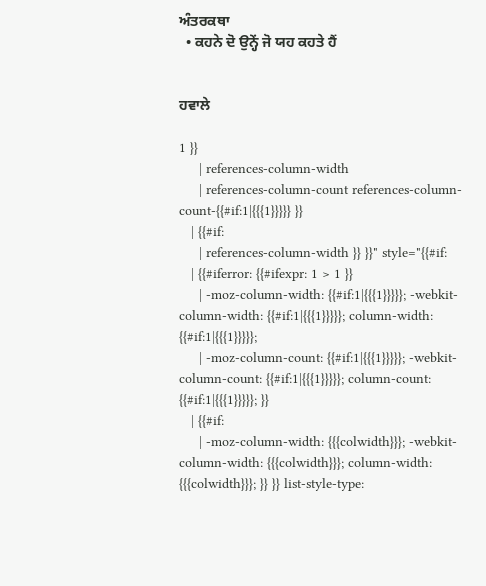ਅੰਤਰਕਥਾ
  • ਕਹਨੇ ਦੋ ਉਨ੍ਹੇਂ ਜੋ ਯਹ ਕਹਤੇ ਹੈਂ


ਹਵਾਲੇ

1 }}
     | references-column-width
     | references-column-count references-column-count-{{#if:1|{{{1}}}}} }}
   | {{#if:
     | references-column-width }} }}" style="{{#if:
   | {{#iferror: {{#ifexpr: 1 > 1 }}
     | -moz-column-width: {{#if:1|{{{1}}}}}; -webkit-column-width: {{#if:1|{{{1}}}}}; column-width: {{#if:1|{{{1}}}}};
     | -moz-column-count: {{#if:1|{{{1}}}}}; -webkit-column-count: {{#if:1|{{{1}}}}}; column-count: {{#if:1|{{{1}}}}}; }}
   | {{#if:
     | -moz-column-width: {{{colwidth}}}; -webkit-column-width: {{{colwidth}}}; column-width: {{{colwidth}}}; }} }} list-style-type: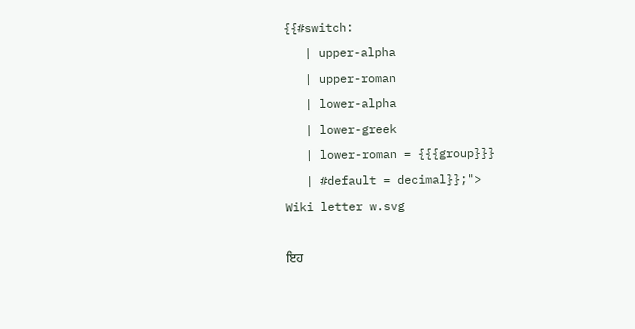{{#switch:
   | upper-alpha
   | upper-roman
   | lower-alpha
   | lower-greek
   | lower-roman = {{{group}}}
   | #default = decimal}};">
Wiki letter w.svg

ਇਹ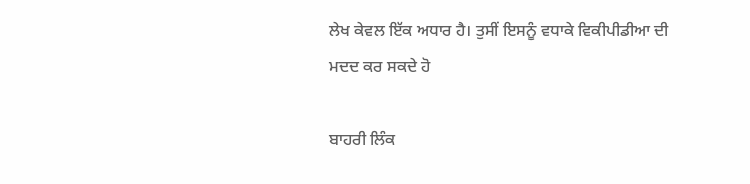ਲੇਖ ਕੇਵਲ ਇੱਕ ਅਧਾਰ ਹੈ। ਤੁਸੀਂ ਇਸਨੂੰ ਵਧਾਕੇ ਵਿਕੀਪੀਡੀਆ ਦੀ ਮਦਦ ਕਰ ਸਕਦੇ ਹੋ

ਬਾਹਰੀ ਲਿੰਕ